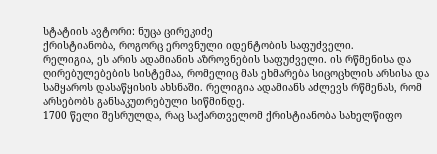სტატიის ავტორი: ნუცა ცირეკიძე
ქრისტიანობა, როგორც ეროვნული იდენტობის საფუძველი.
რელიგია, ეს არის ადამიანის აზროვნების საფუძველი. ის რწმენისა და ღირებულებების სისტემაა, რომელიც მას ეხმარება სიცოცხლის არსისა და სამყაროს დასაწყისის ახსნაში. რელიგია ადამიანს აძლევს რწმენას, რომ არსებობს განსაკუთრებული სიწმინდე.
1700 წელი შესრულდა, რაც საქართველომ ქრისტიანობა სახელწიფო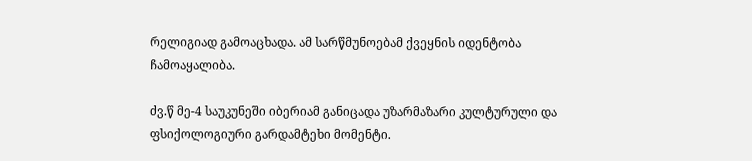რელიგიად გამოაცხადა. ამ სარწმუნოებამ ქვეყნის იდენტობა ჩამოაყალიბა.

ძვ.წ მე-4 საუკუნეში იბერიამ განიცადა უზარმაზარი კულტურული და ფსიქოლოგიური გარდამტეხი მომენტი.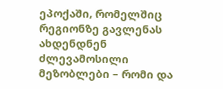ეპოქაში, რომელშიც რეგიონზე გავლენას ახდენდნენ ძლევამოსილი მეზობლები – რომი და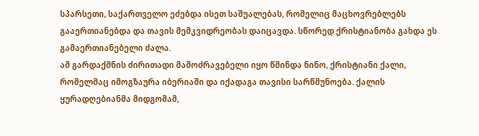სპარსეთი, საქართველო ეძებდა ისეთ საშუალებას, რომელიც მაცხოვრებლებს გააერთიანებდა და თავის მემკვიდრეობას დაიცავდა. სწორედ ქრისტიანობა გახდა ეს გამაერთიანებელი ძალა.
ამ გარდაქმნის ძირითადი მამოძრავებელი იყო წმინდა ნინო, ქრისტიანი ქალი, რომელმაც იმოგზაურა იბერიაში და იქადაგა თავისი სარწმუნოება. ქალის ყურადღებიანმა მიდგომამ,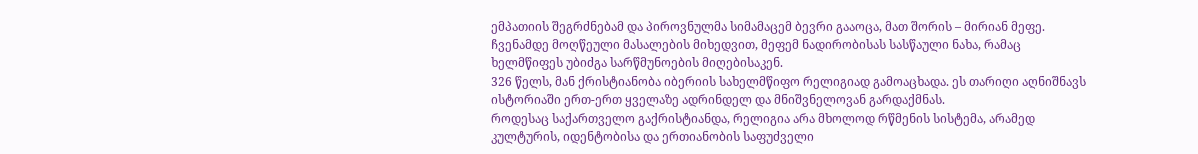ემპათიის შეგრძნებამ და პიროვნულმა სიმამაცემ ბევრი გააოცა, მათ შორის – მირიან მეფე.
ჩვენამდე მოღწეული მასალების მიხედვით, მეფემ ნადირობისას სასწაული ნახა, რამაც ხელმწიფეს უბიძგა სარწმუნოების მიღებისაკენ.
326 წელს, მან ქრისტიანობა იბერიის სახელმწიფო რელიგიად გამოაცხადა. ეს თარიღი აღნიშნავს ისტორიაში ერთ-ერთ ყველაზე ადრინდელ და მნიშვნელოვან გარდაქმნას.
როდესაც საქართველო გაქრისტიანდა, რელიგია არა მხოლოდ რწმენის სისტემა, არამედ კულტურის, იდენტობისა და ერთიანობის საფუძველი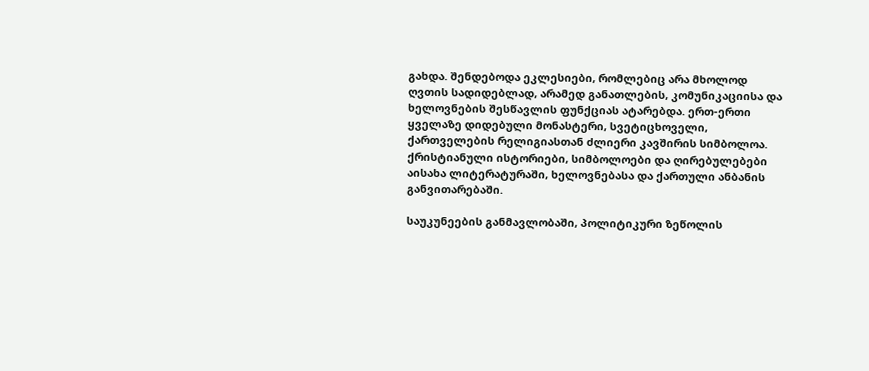გახდა. შენდებოდა ეკლესიები, რომლებიც არა მხოლოდ ღვთის სადიდებლად, არამედ განათლების, კომუნიკაციისა და ხელოვნების შესწავლის ფუნქციას ატარებდა. ერთ-ერთი ყველაზე დიდებული მონასტერი, სვეტიცხოველი, ქართველების რელიგიასთან ძლიერი კავშირის სიმბოლოა.
ქრისტიანული ისტორიები, სიმბოლოები და ღირებულებები აისახა ლიტერატურაში, ხელოვნებასა და ქართული ანბანის განვითარებაში.

საუკუნეების განმავლობაში, პოლიტიკური ზეწოლის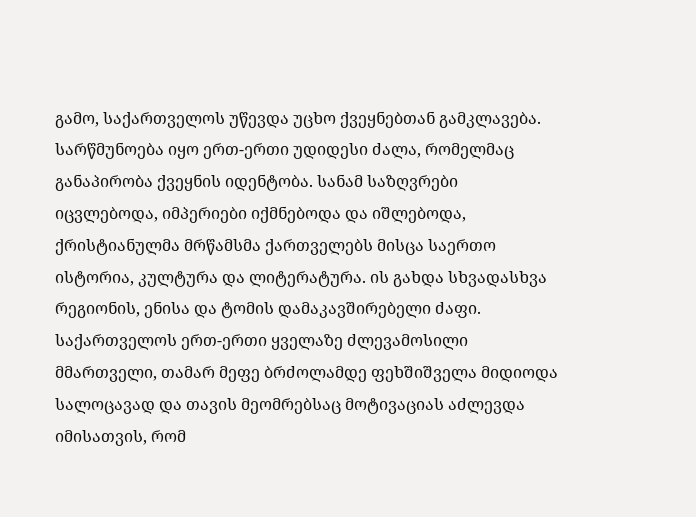გამო, საქართველოს უწევდა უცხო ქვეყნებთან გამკლავება. სარწმუნოება იყო ერთ-ერთი უდიდესი ძალა, რომელმაც განაპირობა ქვეყნის იდენტობა. სანამ საზღვრები იცვლებოდა, იმპერიები იქმნებოდა და იშლებოდა, ქრისტიანულმა მრწამსმა ქართველებს მისცა საერთო ისტორია, კულტურა და ლიტერატურა. ის გახდა სხვადასხვა რეგიონის, ენისა და ტომის დამაკავშირებელი ძაფი.
საქართველოს ერთ-ერთი ყველაზე ძლევამოსილი მმართველი, თამარ მეფე ბრძოლამდე ფეხშიშველა მიდიოდა სალოცავად და თავის მეომრებსაც მოტივაციას აძლევდა იმისათვის, რომ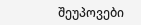შეუპოვები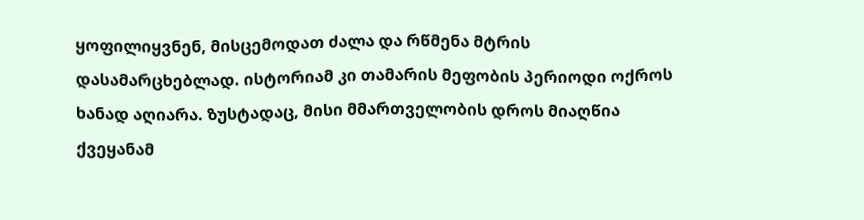ყოფილიყვნენ, მისცემოდათ ძალა და რწმენა მტრის დასამარცხებლად. ისტორიამ კი თამარის მეფობის პერიოდი ოქროს ხანად აღიარა. ზუსტადაც, მისი მმართველობის დროს მიაღწია ქვეყანამ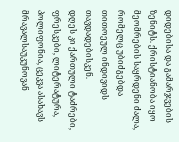დიდებისა და გამარჯვების ზენიტს. ქრისტიანობა იყო მეომრების საყრდენი ძალა, რომელც უბიძგებდა თითოეულ ინდივიდს თავდადებისკენ.
დღეს კი ქართული ტაძრები, ფრესკები, ლიტერატურა, პოლიფონია, ცეკვა ასახავს მრავალსაუკუნოვან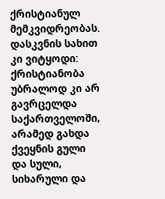ქრისტიანულ მემკვიდრეობას.
დასკვნის სახით კი ვიტყოდი: ქრისტიანობა უბრალოდ კი არ გავრცელდა საქართველოში, არამედ გახდა ქვეყნის გული და სული, სიხარული და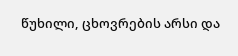წუხილი, ცხოვრების არსი და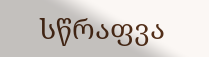სწრაფვა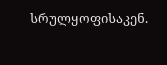სრულყოფისაკენ.